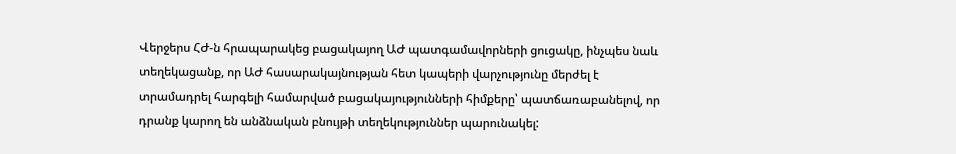Վերջերս ՀԺ-ն հրապարակեց բացակայող ԱԺ պատգամավորների ցուցակը, ինչպես նաև տեղեկացանք, որ ԱԺ հասարակայնության հետ կապերի վարչությունը մերժել է տրամադրել հարգելի համարված բացակայությունների հիմքերը՝ պատճառաբանելով, որ դրանք կարող են անձնական բնույթի տեղեկություններ պարունակել: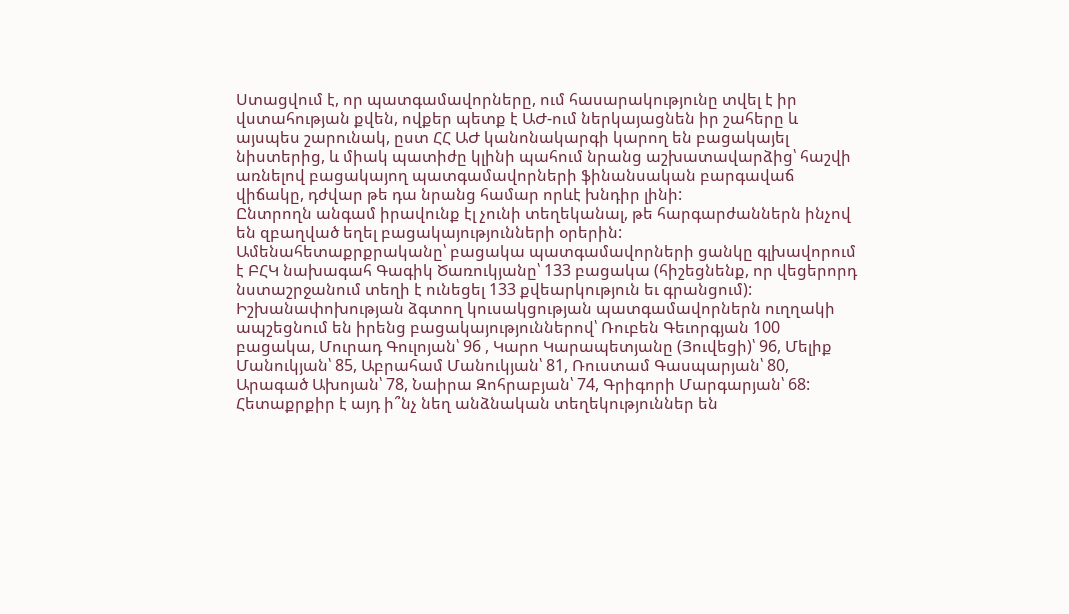Ստացվում է, որ պատգամավորները, ում հասարակությունը տվել է իր վստահության քվեն, ովքեր պետք է ԱԺ-ում ներկայացնեն իր շահերը և այսպես շարունակ, ըստ ՀՀ ԱԺ կանոնակարգի կարող են բացակայել նիստերից, և միակ պատիժը կլինի պահում նրանց աշխատավարձից՝ հաշվի առնելով բացակայող պատգամավորների ֆինանսական բարգավաճ վիճակը, դժվար թե դա նրանց համար որևէ խնդիր լինի:
Ընտրողն անգամ իրավունք էլ չունի տեղեկանալ, թե հարգարժաններն ինչով են զբաղված եղել բացակայությունների օրերին:
Ամենահետաքրքրականը՝ բացակա պատգամավորների ցանկը գլխավորում է ԲՀԿ նախագահ Գագիկ Ծառուկյանը՝ 133 բացակա (հիշեցնենք, որ վեցերորդ նստաշրջանում տեղի է ունեցել 133 քվեարկություն եւ գրանցում): Իշխանափոխության ձգտող կուսակցության պատգամավորներն ուղղակի ապշեցնում են իրենց բացակայություններով՝ Ռուբեն Գեւորգյան 100 բացակա, Մուրադ Գուլոյան՝ 96 , Կարո Կարապետյանը (Յուվեցի)՝ 96, Մելիք Մանուկյան՝ 85, Աբրահամ Մանուկյան՝ 81, Ռուստամ Գասպարյան՝ 80, Արագած Ախոյան՝ 78, Նաիրա Զոհրաբյան՝ 74, Գրիգորի Մարգարյան՝ 68:
Հետաքրքիր է այդ ի՞նչ նեղ անձնական տեղեկություններ են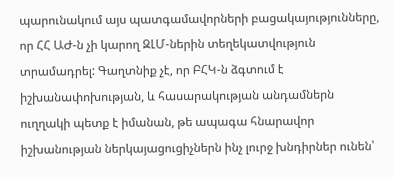պարունակում այս պատգամավորների բացակայությունները, որ ՀՀ ԱԺ-ն չի կարող ԶԼՄ-ներին տեղեկատվություն տրամադրել: Գաղտնիք չէ, որ ԲՀԿ-ն ձգտում է իշխանափոխության, և հասարակության անդամներն ուղղակի պետք է իմանան, թե ապագա հնարավոր իշխանության ներկայացուցիչներն ինչ լուրջ խնդիրներ ունեն՝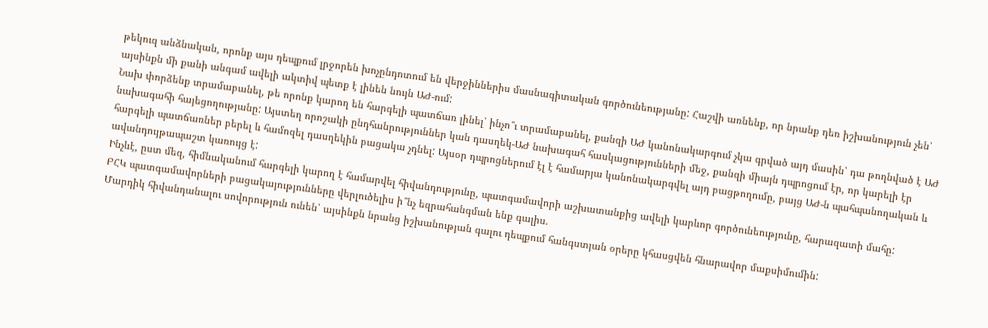թեկուզ անձնական, որոնք այս դեպքում լրջորեն խոչընդոտում են վերջիններիս մասնագիտական գործունեությանը: Հաշվի առնենք, որ նրանք դեռ իշխանություն չեն՝ այսինքն մի քանի անգամ ավելի ակտիվ պետք է լինեն նույն ԱԺ-ում:
Նախ փորձենք տրամաբանել, թե որոնք կարող են հարգելի պատճառ լինել՝ ինչո՞ւ տրամաբանել, քանզի ԱԺ կանոնակարգում չկա գրված այդ մասին՝ դա թողնված է ԱԺ նախագահի հայեցողությանը: Այստեղ որոշակի ընդհանրություններ կան դասղեկ-ԱԺ նախագահ հասկացությունների մեջ, քանզի միայն դպրոցում էր, որ կարելի էր հարգելի պատճառներ բերել և համոզել դասղեկին բացակա չդնել: Այսօր դպրոցներում էլ է համարյա կանոնակարգվել այդ բացթողումը, բայց ԱԺ-ն պահպանողական և ավանդույթապաշտ կառույց է:
Ինչևէ, ըստ մեզ, հիմնականում հարգելի կարող է համարվել հիվանդությունը, պատգամավորի աշխատանքից ավելի կարևոր գործունեությունը, հարազատի մահը:
ԲՀԿ պատգամավորների բացակայությունները վերլուծելիս ի՞նչ եզրահանգման ենք գալիս.
Մարդիկ հիվանդանալու սովորություն ունեն՝ այսինքն նրանց իշխանության գալու դեպքում հանգստյան օրերը կհասցվեն հնարավոր մաքսիմումին: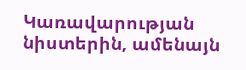Կառավարության նիստերին, ամենայն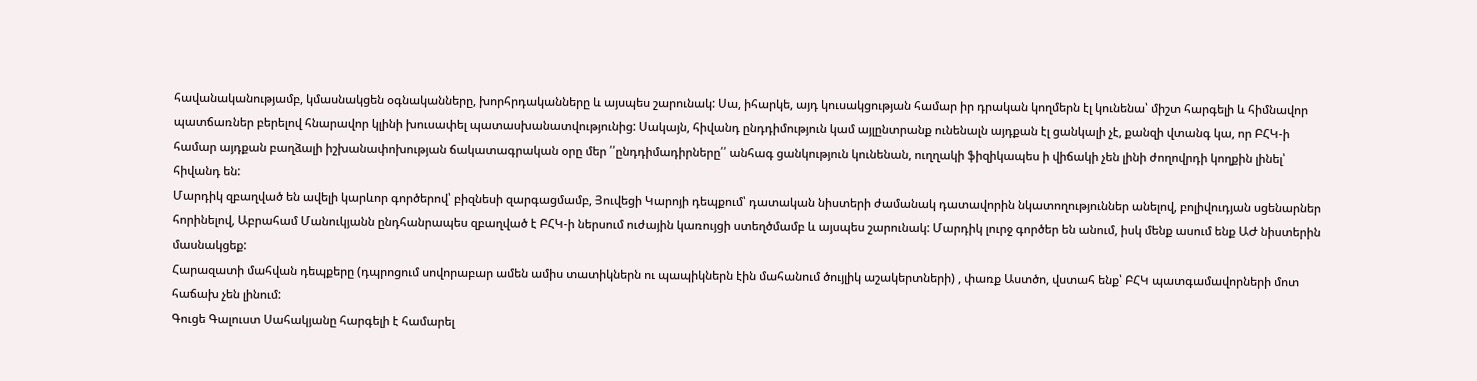հավանականությամբ, կմասնակցեն օգնականները, խորհրդականները և այսպես շարունակ: Սա, իհարկե, այդ կուսակցության համար իր դրական կողմերն էլ կունենա՝ միշտ հարգելի և հիմնավոր պատճառներ բերելով հնարավոր կլինի խուսափել պատասխանատվությունից: Սակայն, հիվանդ ընդդիմություն կամ այլընտրանք ունենալն այդքան էլ ցանկալի չէ, քանզի վտանգ կա, որ ԲՀԿ-ի համար այդքան բաղձալի իշխանափոխության ճակատագրական օրը մեր ՛՛ընդդիմադիրները՛՛ անհագ ցանկություն կունենան, ուղղակի ֆիզիկապես ի վիճակի չեն լինի ժողովրդի կողքին լինել՝ հիվանդ են:
Մարդիկ զբաղված են ավելի կարևոր գործերով՝ բիզնեսի զարգացմամբ, Յուվեցի Կարոյի դեպքում՝ դատական նիստերի ժամանակ դատավորին նկատողություններ անելով, բոլիվուդյան սցենարներ հորինելով, Աբրահամ Մանուկյանն ընդհանրապես զբաղված է ԲՀԿ-ի ներսում ուժային կառույցի ստեղծմամբ և այսպես շարունակ: Մարդիկ լուրջ գործեր են անում, իսկ մենք ասում ենք ԱԺ նիստերին մասնակցեք:
Հարազատի մահվան դեպքերը (դպրոցում սովորաբար ամեն ամիս տատիկներն ու պապիկներն էին մահանում ծույլիկ աշակերտների) , փառք Աստծո, վստահ ենք՝ ԲՀԿ պատգամավորների մոտ հաճախ չեն լինում:
Գուցե Գալուստ Սահակյանը հարգելի է համարել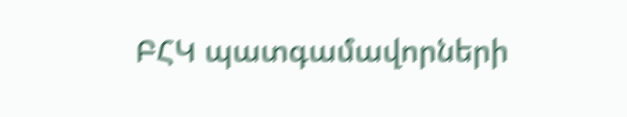ԲՀԿ պատգամավորների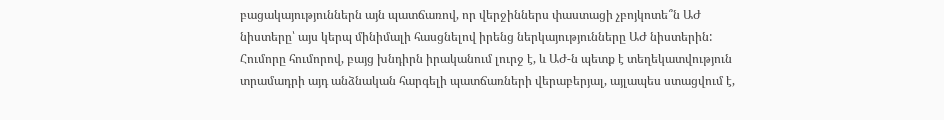բացակայություններն այն պատճառով, որ վերջիններս փաստացի չբոյկոտե՞ն ԱԺ նիստերը՝ այս կերպ մինիմալի հասցնելով իրենց ներկայությունները ԱԺ նիստերին:
Հումորը հումորով, բայց խնդիրն իրականում լուրջ է, և ԱԺ-ն պետք է տեղեկատվություն տրամադրի այդ անձնական հարգելի պատճառների վերաբերյալ, այլապես ստացվում է,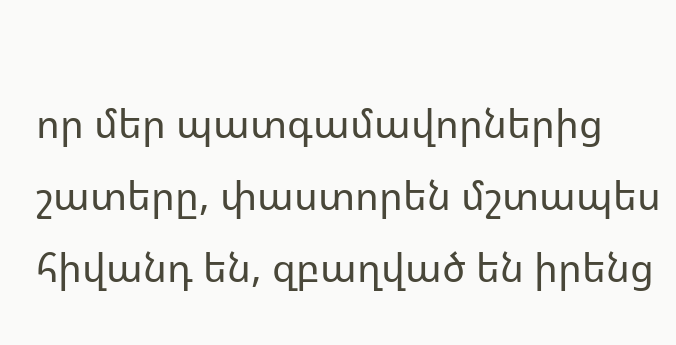որ մեր պատգամավորներից շատերը, փաստորեն մշտապես հիվանդ են, զբաղված են իրենց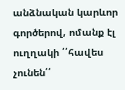անձնական կարևոր գործերով, ոմանք էլ ուղղակի ՛՛հավես չունեն՛՛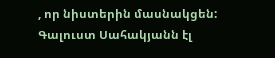, որ նիստերին մասնակցեն:
Գալուստ Սահակյանն էլ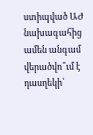ստիպված ԱԺ նախագահից ամեն անգամ վերածվո՞ւմ է դասղեկի՝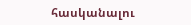հասկանալու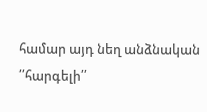համար այդ նեղ անձնական ՛՛հարգելի՛՛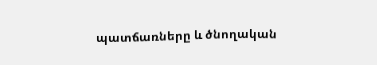պատճառները և ծնողական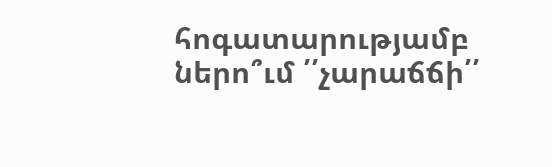հոգատարությամբ ներո՞ւմ ՛՛չարաճճի՛՛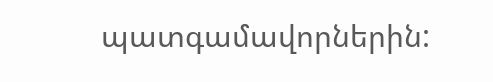պատգամավորներին: